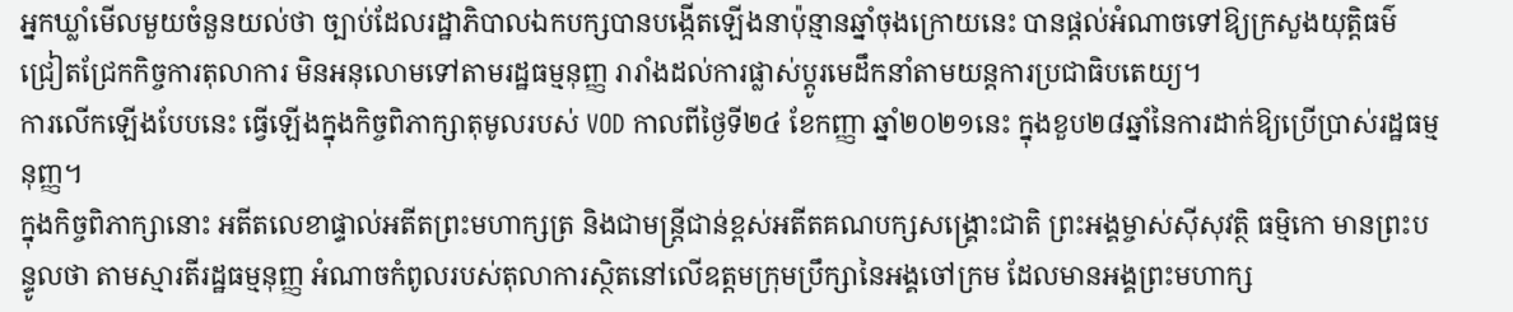អ្នកឃ្លាំមើលមួយចំនួនយល់ថា ច្បាប់ដែលរដ្ឋាភិបាលឯកបក្សបានបង្កើតឡើងនាប៉ុន្មានឆ្នាំចុងក្រោយនេះ បានផ្តល់អំណាចទៅឱ្យក្រសួងយុត្តិធម៌ជ្រៀតជ្រែកកិច្ចការតុលាការ មិនអនុលោមទៅតាមរដ្ឋធម្មនុញ្ញ រារាំងដល់ការផ្លាស់ប្តូរមេដឹកនាំតាមយន្តការប្រជាធិបតេយ្យ។
ការលើកឡើងបែបនេះ ធ្វើឡើងក្នុងកិច្ចពិភាក្សាតុមូលរបស់ VOD កាលពីថ្ងៃទី២៤ ខែកញ្ញា ឆ្នាំ២០២១នេះ ក្នុងខួប២៨ឆ្នាំនៃការដាក់ឱ្យប្រើប្រាស់រដ្ឋធម្មនុញ្ញ។
ក្នុងកិច្ចពិភាក្សានោះ អតីតលេខាផ្ទាល់អតីតព្រះមហាក្សត្រ និងជាមន្ត្រីជាន់ខ្ពស់អតីតគណបក្សសង្គ្រោះជាតិ ព្រះអង្គម្ចាស់ស៊ីសុវត្ថិ ធម្មិកោ មានព្រះបន្ទូលថា តាមស្មារតីរដ្ឋធម្មនុញ្ញ អំណាចកំពូលរបស់តុលាការស្ថិតនៅលើឧត្ដមក្រុមប្រឹក្សានៃអង្គចៅក្រម ដែលមានអង្គព្រះមហាក្ស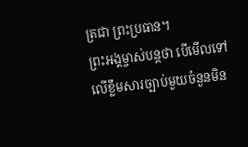ត្រជា ព្រះប្រធាន។
ព្រះអង្គម្ចាស់បន្តថា បើមើលទៅលើខ្លឹមសារច្បាប់មួយចំនួនមិន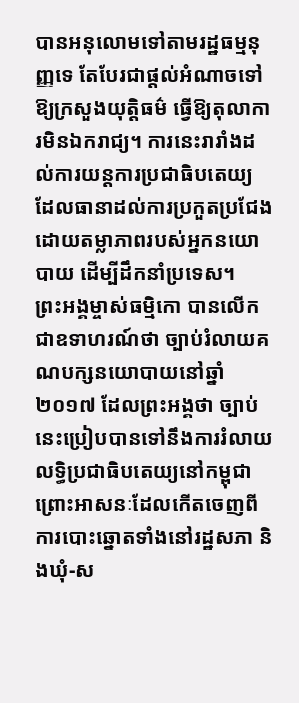បានអនុលោមទៅតាមរដ្ឋធម្មនុញ្ញទេ តែបែរជាផ្តល់អំណាចទៅឱ្យក្រសួងយុត្តិធម៌ ធ្វើឱ្យតុលាការមិនឯករាជ្យ។ ការនេះរារាំងដល់ការយន្តការប្រជាធិបតេយ្យ ដែលធានាដល់ការប្រកួតប្រជែងដោយតម្លាភាពរបស់អ្នកនយោបាយ ដើម្បីដឹកនាំប្រទេស។
ព្រះអង្គម្ចាស់ធម្មិកោ បានលើកជាឧទាហរណ៍ថា ច្បាប់រំលាយគណបក្សនយោបាយនៅឆ្នាំ២០១៧ ដែលព្រះអង្គថា ច្បាប់នេះប្រៀបបានទៅនឹងការរំលាយលទ្ធិប្រជាធិបតេយ្យនៅកម្ពុជា ព្រោះអាសនៈដែលកើតចេញពីការបោះឆ្នោតទាំងនៅរដ្ឋសភា និងឃុំ-ស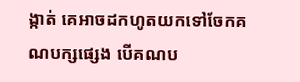ង្កាត់ គេអាចដកហូតយកទៅចែកគណបក្សផ្សេង បើគណប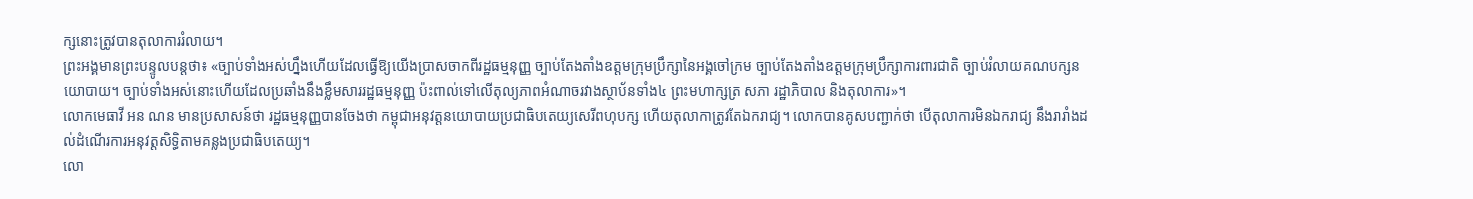ក្សនោះត្រូវបានតុលាការរំលាយ។
ព្រះអង្គមានព្រះបន្ទូលបន្តថា៖ «ច្បាប់ទាំងអស់ហ្នឹងហើយដែលធ្វើឱ្យយើងប្រាសចាកពីរដ្ឋធម្មនុញ្ញ ច្បាប់តែងតាំងឧត្ដមក្រុមប្រឹក្សានៃអង្គចៅក្រម ច្បាប់តែងតាំងឧត្ដមក្រុមប្រឹក្សាការពារជាតិ ច្បាប់រំលាយគណបក្សនយោបាយ។ ច្បាប់ទាំងអស់នោះហើយដែលប្រឆាំងនឹងខ្លឹមសាររដ្ឋធម្មនុញ្ញ ប៉ះពាល់ទៅលើតុល្យភាពអំណាចរវាងស្ថាប័នទាំង៤ ព្រះមហាក្សត្រ សភា រដ្ឋាភិបាល និងតុលាការ»។
លោកមេធាវី អន ណន មានប្រសាសន៍ថា រដ្ឋធម្មនុញ្ញបានចែងថា កម្ពុជាអនុវត្តនយោបាយប្រជាធិបតេយ្យសេរីពហុបក្ស ហើយតុលាកាត្រូវតែឯករាជ្យ។ លោកបានគូសបញ្ជាក់ថា បើតុលាការមិនឯករាជ្យ នឹងរារាំងដល់ដំណើរការអនុវត្តសិទ្ធិតាមគន្លងប្រជាធិបតេយ្យ។
លោ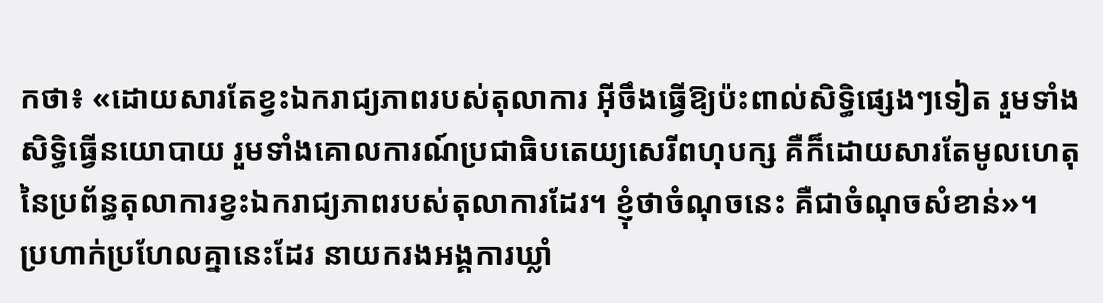កថា៖ «ដោយសារតែខ្វះឯករាជ្យភាពរបស់តុលាការ អ៊ីចឹងធ្វើឱ្យប៉ះពាល់សិទ្ធិផ្សេងៗទៀត រួមទាំងសិទ្ធិធ្វើនយោបាយ រួមទាំងគោលការណ៍ប្រជាធិបតេយ្យសេរីពហុបក្ស គឺក៏ដោយសារតែមូលហេតុនៃប្រព័ន្ធតុលាការខ្វះឯករាជ្យភាពរបស់តុលាការដែរ។ ខ្ញុំថាចំណុចនេះ គឺជាចំណុចសំខាន់»។
ប្រហាក់ប្រហែលគ្នានេះដែរ នាយករងអង្គការឃ្លាំ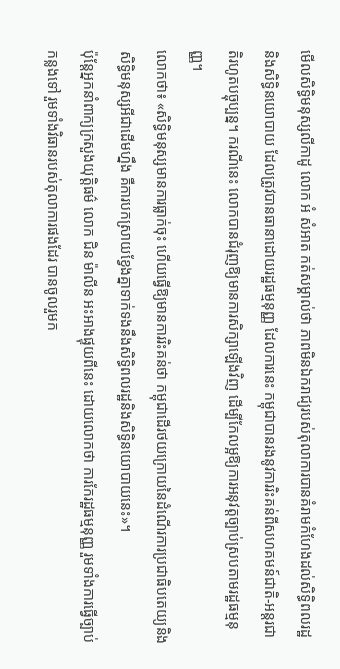មើលសិទ្ធិមនុស្សលីកាដូ លោក អំ សំអាត កត់សម្គាល់ថា ភាពមិនឯករាជ្យរបស់តុលាការបានគំរាមកំហែងដល់សិទ្ធិពលរដ្ឋនិងសិទ្ធិនយោបាយ ដែលត្រូវបានធានាដោយរដ្ឋធម្មនុញ្ញ ដែលការនេះ កម្ពុជាបានរងនូវការរិះគន់ពីសហគមន៍ជាតិ-អន្តរជាតិរហូតបច្ចុប្បន្ន។ ករណីនេះ លោកបានជំរុញឱ្យមានការសិក្សាឡើងវិញ ដើម្បីកែលម្អឱ្យការអនុវត្តច្បាប់ស្របតាមរដ្ឋធម្មនុញ្ញ។
លោកថា៖ «សិទ្ធិមនុស្សមានការធ្លាក់ចុះ ហើយធ្វើឱ្យមានការរិះគន់ថា កម្ពុជាដើរថយក្រោយនៃដំណើរការប្រជាធិបតេយ្យនិងសិទ្ធិមនុស្សអីជាដើមហ្នឹង គឺការបកស្រាយខ្វែងគ្នាទាក់ទងនឹងសិទ្ធិពលរដ្ឋនិងសិទ្ធិនយោបាយនេះ»។
ប៉ុន្តែអ្នកនាំពាក្យក្រសួងយុត្តិធម៌ លោក ជិន ម៉ាលីន អះអាងផ្ទុយពីនេះ ដោយលោកថា ការកែរដ្ឋធម្មនុញ្ញ រួមទាំងការធ្វើច្បាប់កន្លងទៅ រួមទាំងវិធានរបស់តុលាការផងដែរ បានចូលរួមក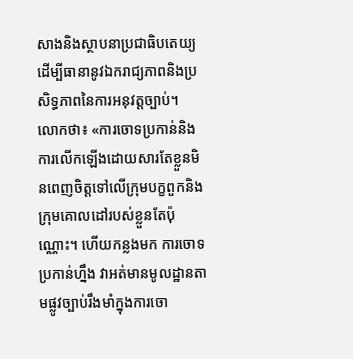សាងនិងស្ថាបនាប្រជាធិបតេយ្យ ដើម្បីធានានូវឯករាជ្យភាពនិងប្រសិទ្ធភាពនៃការអនុវត្តច្បាប់។
លោកថា៖ «ការចោទប្រកាន់និងការលើកឡើងដោយសារតែខ្លួនមិនពេញចិត្តទៅលើក្រុមបក្ខពួកនិងក្រុមគោលដៅរបស់ខ្លួនតែប៉ុណ្ណោះ។ ហើយកន្លងមក ការចោទប្រកាន់ហ្នឹង វាអត់មានមូលដ្ឋានតាមផ្លូវច្បាប់រឹងមាំក្នុងការចោ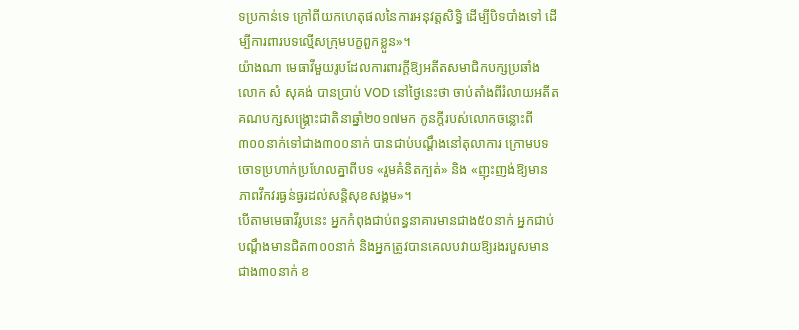ទប្រកាន់ទេ ក្រៅពីយកហេតុផលនៃការអនុវត្តសិទ្ធិ ដើម្បីបិទបាំងទៅ ដើម្បីការពារបទល្មើសក្រុមបក្ខពួកខ្លួន»។
យ៉ាងណា មេធាវីមួយរូបដែលការពារក្ដីឱ្យអតីតសមាជិកបក្សប្រឆាំង លោក សំ សុគង់ បានប្រាប់ VOD នៅថ្ងៃនេះថា ចាប់តាំងពីរំលាយអតីតគណបក្សសង្គ្រោះជាតិនាឆ្នាំ២០១៧មក កូនក្តីរបស់លោកចន្លោះពី៣០០នាក់ទៅជាង៣០០នាក់ បានជាប់បណ្ដឹងនៅតុលាការ ក្រោមបទចោទប្រហាក់ប្រហែលគ្នាពីបទ «រួមគំនិតក្បត់» និង «ញុះញង់ឱ្យមានភាពវឹកវរធ្ងន់ធ្ងរដល់សន្តិសុខសង្គម»។
បើតាមមេធាវីរូបនេះ អ្នកកំពុងជាប់ពន្ធនាគារមានជាង៥០នាក់ អ្នកជាប់បណ្ដឹងមានជិត៣០០នាក់ និងអ្នកត្រូវបានគេលបវាយឱ្យរងរបួសមានជាង៣០នាក់ ខ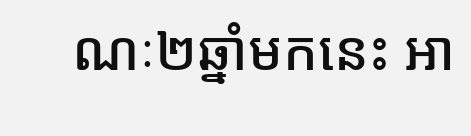ណៈ២ឆ្នាំមកនេះ អា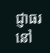ជ្ញាធរនៅ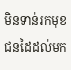មិនទាន់រកមុខជនដៃដល់មក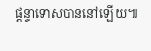ផ្តន្ទាទោសបាននៅឡើយ៕